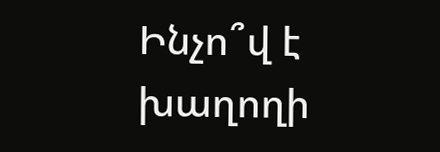Ինչո՞վ է  խաղողի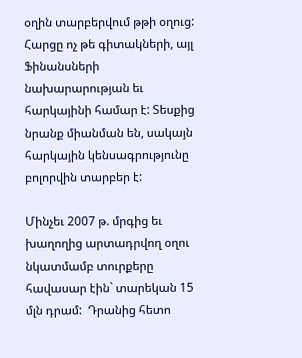օղին տարբերվում թթի օղուց: Հարցը ոչ թե գիտակների, այլ Ֆինանսների նախարարության եւ հարկայինի համար է: Տեսքից նրանք միանման են, սակայն հարկային կենսագրությունը բոլորվին տարբեր է:

Մինչեւ 2007 թ. մրգից եւ խաղողից արտադրվող օղու նկատմամբ տուրքերը հավասար էին` տարեկան 15  մլն դրամ:  Դրանից հետո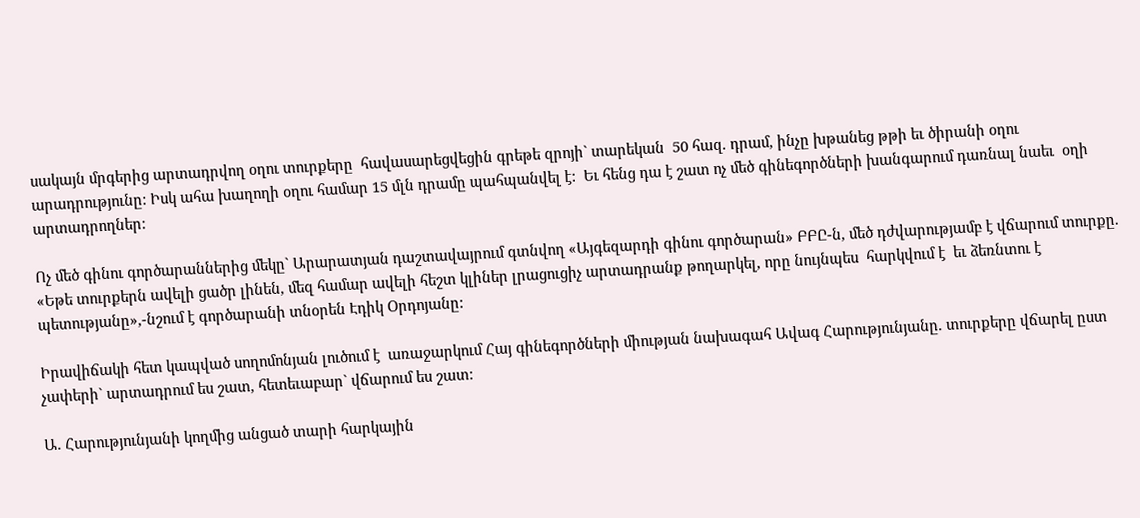սակայն մրգերից արտադրվող օղու տուրքերը  հավասարեցվեցին գրեթե զրոյի` տարեկան  50 հազ. դրամ, ինչը խթանեց թթի եւ ծիրանի օղու արադրությունը: Իսկ ահա խաղողի օղու համար 15 մլն դրամը պահպանվել է:  Եւ հենց դա է շատ ոչ մեծ գինեգործների խանգարում դառնալ նաեւ  օղի արտադրողներ:

Ոչ մեծ գինու գործարաններից մեկը` Արարատյան դաշտավայրում գտնվող «Այգեզարդի գինու գործարան» ԲԲԸ-ն, մեծ դժվարությամբ է վճարում տուրքը. «Եթե տուրքերն ավելի ցածր լինեն, մեզ համար ավելի հեշտ կլիներ լրացուցիչ արտադրանք թողարկել, որը նույնպես  հարկվում է  եւ ձեռնտու է պետությանը»,-նշում է գործարանի տնօրեն Էդիկ Օրդոյանը:

Իրավիճակի հետ կապված սողոմոնյան լուծում է  առաջարկում Հայ գինեգործների միության նախագահ Ավագ Հարությունյանը. տուրքերը վճարել ըստ չափերի` արտադրում ես շատ, հետեւաբար` վճարում ես շատ:

Ա. Հարությունյանի կողմից անցած տարի հարկային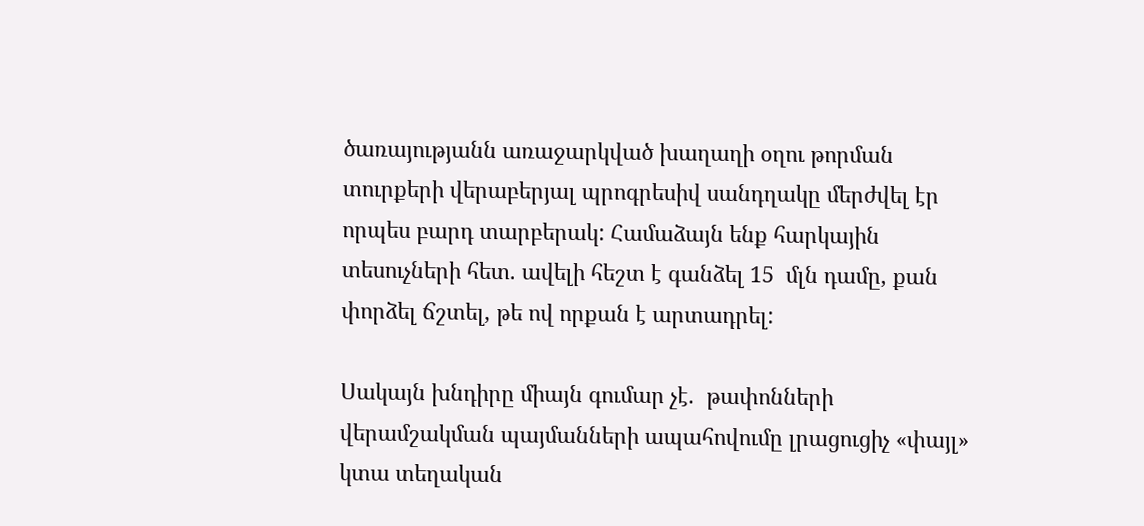ծառայությանն առաջարկված խաղաղի օղու թորման տուրքերի վերաբերյալ պրոգրեսիվ սանդղակը մերժվել էր որպես բարդ տարբերակ: Համաձայն ենք հարկային տեսուչների հետ. ավելի հեշտ է գանձել 15  մլն դամը, քան  փորձել ճշտել, թե ով որքան է արտադրել:

Սակայն խնդիրը միայն գումար չէ.  թափոնների վերամշակման պայմանների ապահովումը լրացուցիչ «փայլ» կտա տեղական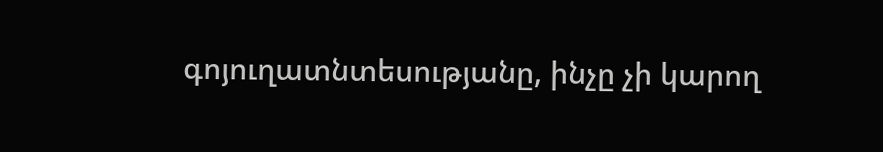գոյուղատնտեսությանը, ինչը չի կարող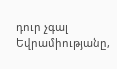դուր չգալ Եվրամիությանը,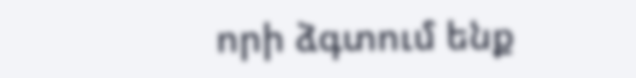որի ձգտում ենք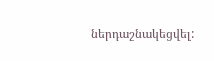ներդաշնակեցվել: